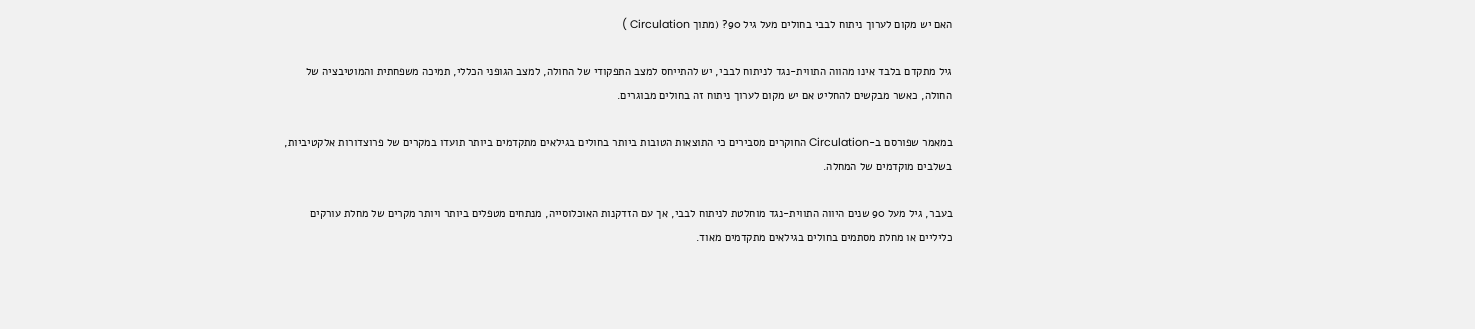האם יש מקום לערוך ניתוח לבבי בחולים מעל גיל 90? (מתוך Circulation )

גיל מתקדם בלבד אינו מהווה התווית-נגד לניתוח לבבי, יש להתייחס למצב התפקודי של החולה, למצב הגופני הכללי, תמיכה משפחתית והמוטיבציה של החולה, כאשר מבקשים להחליט אם יש מקום לערוך ניתוח זה בחולים מבוגרים.

במאמר שפורסם ב-Circulation החוקרים מסבירים כי התוצאות הטובות ביותר בחולים בגילאים מתקדמים ביותר תועדו במקרים של פרוצדורות אלקטיביות, בשלבים מוקדמים של המחלה.

בעבר, גיל מעל 90 שנים היווה התווית-נגד מוחלטת לניתוח לבבי, אך עם הזדקנות האוכלוסייה, מנתחים מטפלים ביותר ויותר מקרים של מחלת עורקים כליליים או מחלת מסתמים בחולים בגילאים מתקדמים מאוד.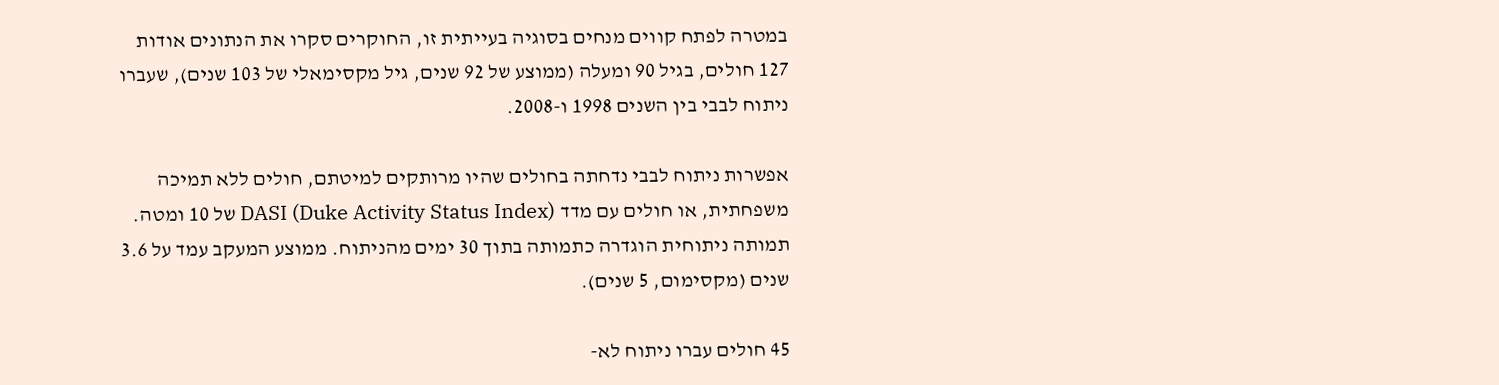במטרה לפתח קווים מנחים בסוגיה בעייתית זו, החוקרים סקרו את הנתונים אודות 127 חולים, בגיל 90 ומעלה (ממוצע של 92 שנים, גיל מקסימאלי של 103 שנים), שעברו ניתוח לבבי בין השנים 1998 ו-2008.

אפשרות ניתוח לבבי נדחתה בחולים שהיו מרותקים למיטתם, חולים ללא תמיכה משפחתית, או חולים עם מדד DASI (Duke Activity Status Index) של 10 ומטה. תמותה ניתוחית הוגדרה כתמותה בתוך 30 ימים מהניתוח. ממוצע המעקב עמד על 3.6 שנים (מקסימום, 5 שנים).

45 חולים עברו ניתוח לא-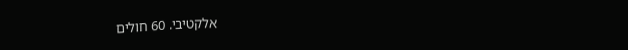אלקטיבי. 60 חולים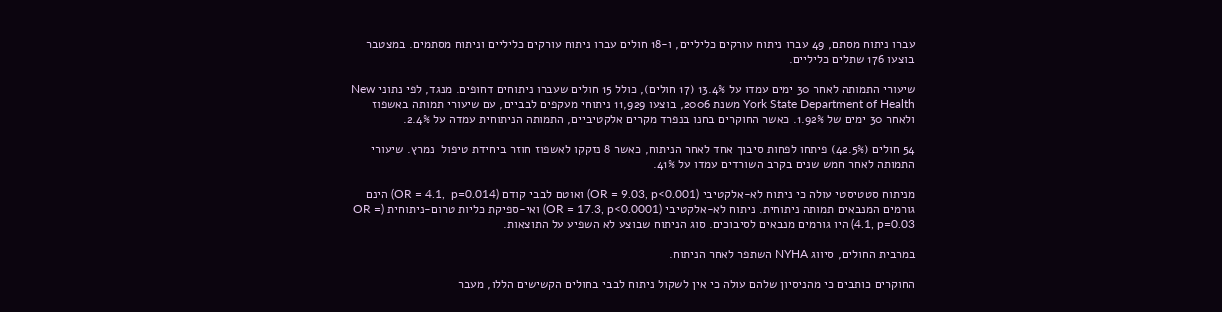עברו ניתוח מסתם, 49 עברו ניתוח עורקים כליליים, ו-18 חולים עברו ניתוח עורקים כליליים וניתוח מסתמים. במצטבר בוצעו 176 שתלים כליליים.

שיעורי התמותה לאחר 30 ימים עמדו על 13.4% (17 חולים), כולל 15 חולים שעברו ניתוחים דחופים. מנגד, לפי נתוני New York State Department of Health משנת 2006, בוצעו 11,929 ניתוחי מעקפים לבביים, עם שיעורי תמותה באשפוז ולאחר 30 ימים של 1.92%. כאשר החוקרים בחנו בנפרד מקרים אלקטיביים, התמותה הניתוחית עמדה על 2.4%.

54 חולים (42.5%) פיתחו לפחות סיבוך אחד לאחר הניתוח, כאשר 8 נזקקו לאשפוז חוזר ביחידת טיפול  נמרץ. שיעורי התמותה לאחר חמש שנים בקרב השורדים עמדו על 41%.

מניתוח סטטיסטי עולה כי ניתוח לא-אלקטיבי (OR = 9.03, p<0.001) ואוטם לבבי קודם (OR = 4.1,  p=0.014) הינם גורמים המנבאים תמותה ניתוחית. ניתוח לא-אלקטיבי (OR = 17.3, p<0.0001) ואי-ספיקת כליות טרום-ניתוחית (OR = 4.1, p=0.03) היו גורמים מנבאים לסיבוכים. סוג הניתוח שבוצע לא השפיע על התוצאות.

במרבית החולים, סיווג NYHA השתפר לאחר הניתוח.

החוקרים כותבים כי מהניסיון שלהם עולה כי אין לשקול ניתוח לבבי בחולים הקשישים הללו, מעבר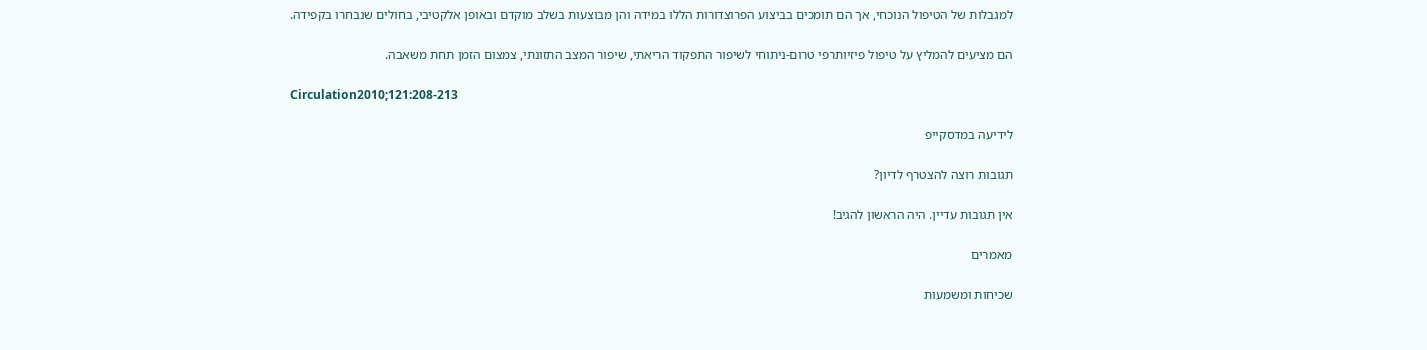למגבלות של הטיפול הנוכחי, אך הם תומכים בביצוע הפרוצדורות הללו במידה והן מבוצעות בשלב מוקדם ובאופן אלקטיבי, בחולים שנבחרו בקפידה.

הם מציעים להמליץ על טיפול פיזיותרפי טרום-ניתוחי לשיפור התפקוד הריאתי, שיפור המצב התזונתי, צמצום הזמן תחת משאבה.

Circulation2010;121:208-213

לידיעה במדסקייפ

תגובות רוצה להצטרף לדיון?

אין תגובות עדיין. היה הראשון להגיב!

מאמרים

שכיחות ומשמעות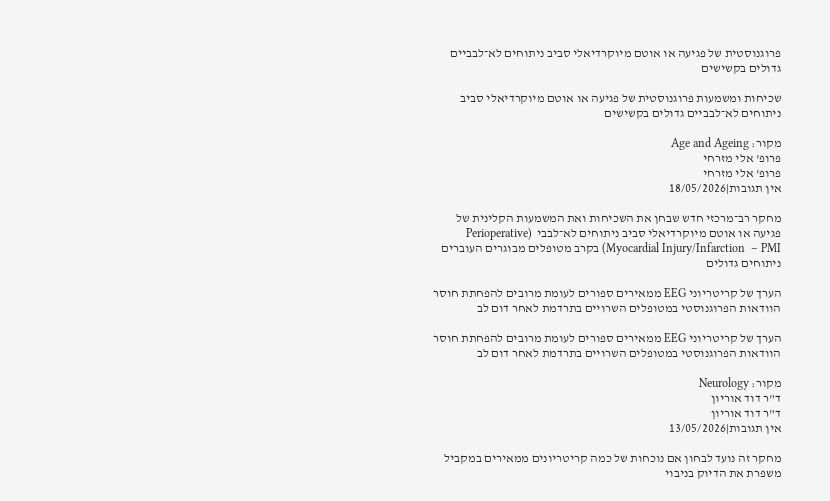פרוגנוסטית של פגיעה או אוטם מיוקרדיאלי סביב ניתוחים לא־לבביים גדולים בקשישים

שכיחות ומשמעות פרוגנוסטית של פגיעה או אוטם מיוקרדיאלי סביב ניתוחים לא־לבביים גדולים בקשישים

מקור: Age and Ageing
פרופ' אלי מזרחי
פרופ' אלי מזרחי
אין תגובות|18/05/2026

מחקר רב־מרכזי חדש שבחן את השכיחות ואת המשמעות הקלינית של פגיעה או אוטם מיוקרדיאלי סביב ניתוחים לא־לבבי  (Perioperative Myocardial Injury/Infarction  – PMI) בקרב מטופלים מבוגרים העוברים ניתוחים גדולים

הערך של קריטריוני EEG ממאירים ספורים לעומת מרובים להפחתת חוסר הוודאות הפרוגנוסטי במטופלים השרויים בתרדמת לאחר דום לב

הערך של קריטריוני EEG ממאירים ספורים לעומת מרובים להפחתת חוסר הוודאות הפרוגנוסטי במטופלים השרויים בתרדמת לאחר דום לב

מקור: Neurology
ד"ר דוד אוריון
ד"ר דוד אוריון
אין תגובות|13/05/2026

מחקר זה נועד לבחון אם נוכחות של כמה קריטריונים ממאירים במקביל משפרת את הדיוק בניבוי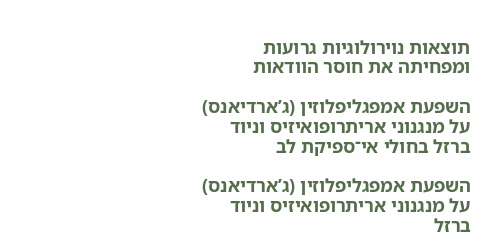תוצאות נוירולוגיות גרועות ומפחיתה את חוסר הוודאות

השפעת אמפגליפלוזין (ג’ארדיאנס) על מנגנוני אריתרופואיזיס וניוד ברזל בחולי אי־ספיקת לב

השפעת אמפגליפלוזין (ג’ארדיאנס) על מנגנוני אריתרופואיזיס וניוד ברזל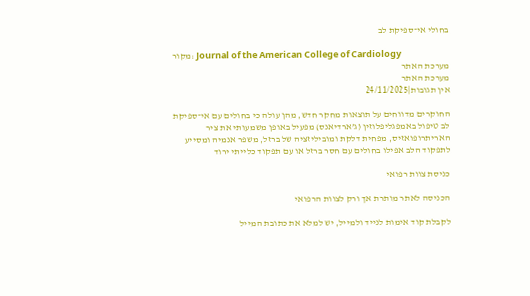בחולי אי־ספיקת לב

מקור: Journal of the American College of Cardiology
מערכת האתר
מערכת האתר
אין תגובות|24/11/2025

החוקרים מדווחים על תוצאות מחקר חדש, מהן עולה כי בחולים עם אי־ספיקת לב טיפול באמפגליפלוזין (ג’ארדיאנס) מפעיל באופן משמעותי את ציר האריתרופואזיס, מפחית דלקת ומוביליזציה של ברזל, משפר אנמיה ומסייע לתפקוד הלב אפילו בחולים עם חסר ברזל או עם תפקוד כלייתי ירוד

כניסת צוות רפואי

הכניסה לאתר מותרת אך ורק לצוות הרפואי

לקבלת קוד אימות לנייד ולמייל, יש למלא את כתובת המייל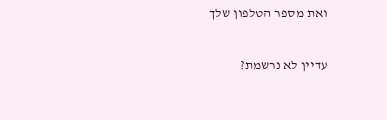ואת מספר הטלפון שלך

עדיין לא נרשמת?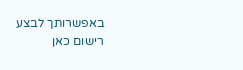באפשרותך לבצע רישום כאן